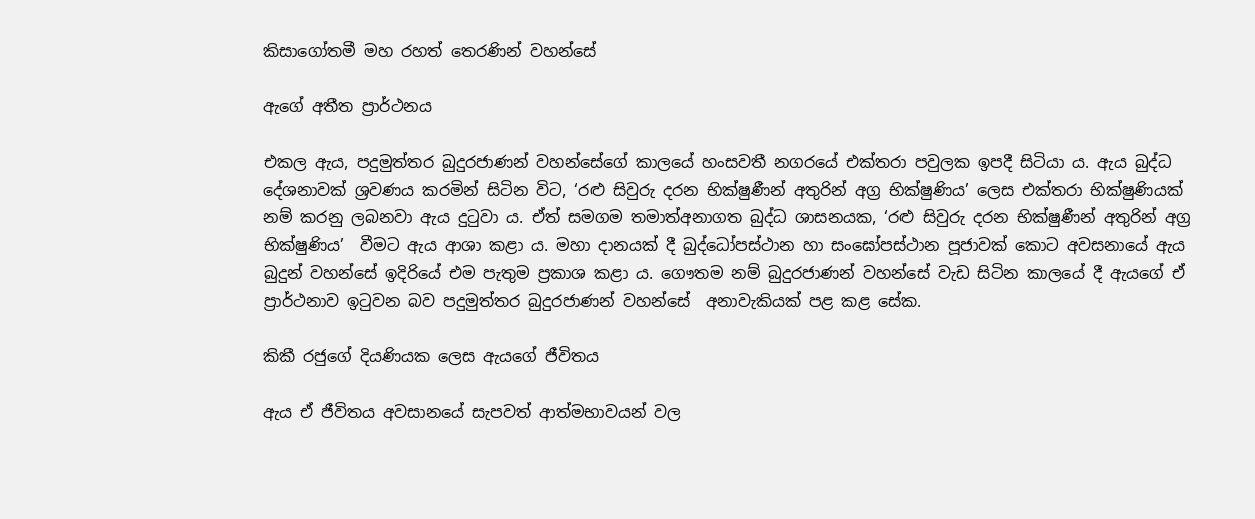කිසාගෝතමී මහ රහත් තෙරණින් වහන්සේ

ඇගේ අතීත ප්‍රාර්ථනය

එකල ඇය, පදුමුත්තර බුදුරජාණන් වහන්සේගේ කාලයේ හංසවතී නගරයේ එක්තරා පවුලක ඉපදී සිටියා ය. ඇය බුද්ධ දේශනාවක් ශ්‍රවණය කරමින් සිටින විට, ‘රළු සිවුරු දරන භික්ෂුණීන් අතුරින් අග්‍ර භික්ෂුණිය’ ලෙස එක්තරා භික්ෂුණියක් නම් කරනු ලබනවා ඇය දුටුවා ය. ඒත් සමගම තමාත්අනාගත බුද්ධ ශාසනයක, ‘රළු සිවුරු දරන භික්ෂුණීන් අතුරින් අග්‍ර භික්ෂුණිය’  වීමට ඇය ආශා කළා ය. මහා දානයක් දී බුද්ධෝපස්ථාන හා සංඝෝපස්ථාන පූජාවක් කොට අවසනායේ ඇය බුදුන් වහන්සේ ඉදිරියේ එම පැතුම ප්‍රකාශ කළා ය. ගෞතම නම් බුදුරජාණන් වහන්සේ වැඩ සිටින කාලයේ දී ඇයගේ ඒ ප්‍රාර්ථනාව ඉටුවන බව පදුමුත්තර බුදුරජාණන් වහන්සේ  අනාවැකියක් පළ කළ සේක.

කිකී රජුගේ දියණියක ලෙස ඇයගේ ජීවිතය

ඇය ඒ ජීවිතය අවසානයේ සැපවත් ආත්මභාවයන් වල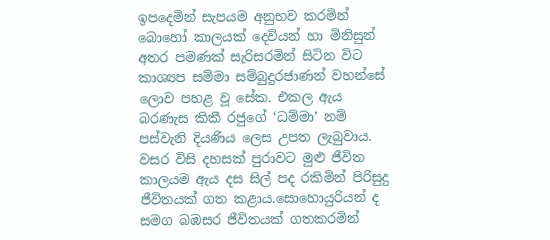ඉපදෙමින් සැපයම අනුභව කරමින් බොහෝ කාලයක් දෙවියන් හා මිනිසුන් අතර පමණක් සැරිසරමින් සිටින විට කාශ්‍යප සම්මා සම්බුදුරජාණන් වහන්සේ ලොව පහළ වූ සේක. එකල ඇය බරණැස කිකී රජුගේ ‘ධම්මා’ නම් පස්වැනි දියණිය ලෙස උපත ලැබුවාය. වසර විසි දහසක් පුරාවට මුළු ජීවිත කාලයම ඇය දස සිල් පද රකිමින් පිරිසුදු ජීවිතයක් ගත කළාය.සොහොයුරියන් ද සමග බඹසර ජීවිතයක් ගතකරමින්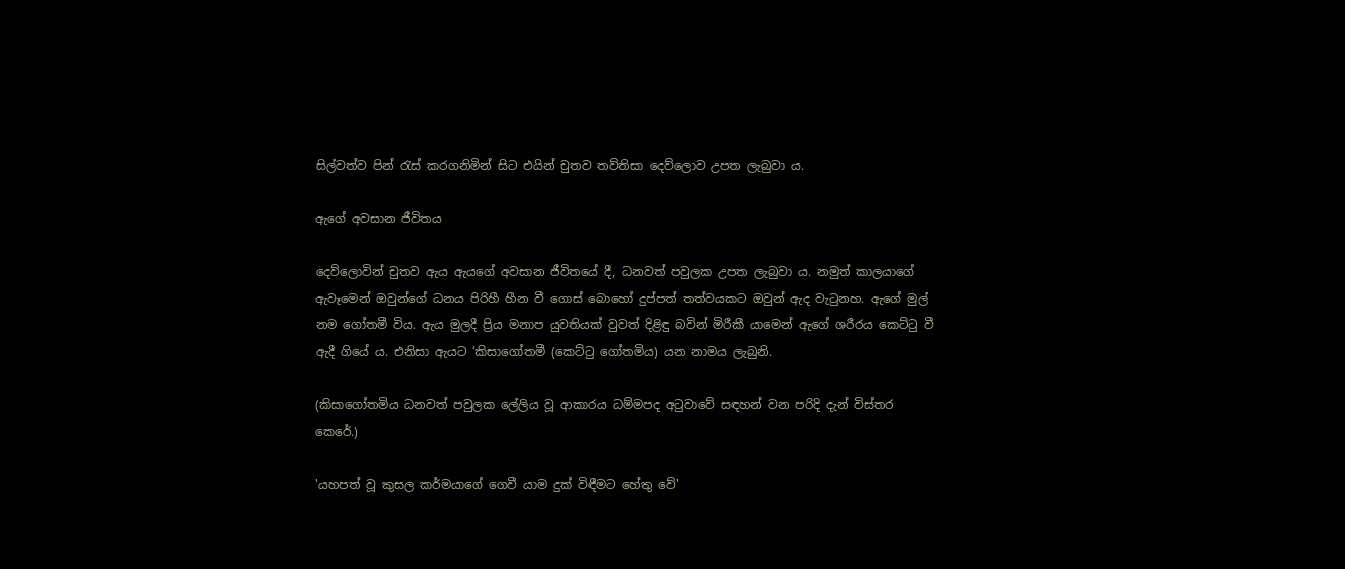සිල්වත්ව පින් රැස් කරගනිමින් සිට එයින් චුතව තව්තිසා දෙව්ලොව උපත ලැබුවා ය.

ඇගේ අවසාන ජීවිතය

දෙව්ලොවින් චුතව ඇය ඇයගේ අවසාන ජීවිතයේ දී, ධනවත් පවුලක උපත ලැබුවා ය. නමුත් කාලයාගේ ඇවෑමෙන් ඔවුන්ගේ ධනය පිරිහී හීන වී ගොස් බොහෝ දුප්පත් තත්වයකට ඔවුන් ඇද වැටුනහ. ඇගේ මුල් නම ගෝතමී විය. ඇය මුලදී ප්‍රිය මනාප යුවතියක් වුවත් දිළිඳු බවින් මිරීකී යාමෙන් ඇගේ ශරීරය කෙට්ටු වී ඇදී ගියේ ය. එනිසා ඇයට ‘කිසාගෝතමී (කෙට්ටු ගෝතමිය) යන නාමය ලැබුනි.

(කිසාගෝතමිය ධනවත් පවුලක ලේලිය වූ ආකාරය ධම්මපද අටුවාවේ සඳහන් වන පරිදි දැන් විස්තර කෙරේ.)

'යහපත් වූ කුසල කර්මයාගේ ගෙවී යාම දුක් විඳීමට හේතු වේ'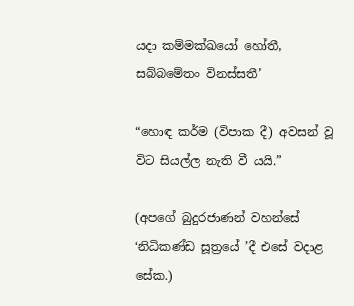යදා කම්මක්ඛයෝ හෝතී, සබ්බමේතං විනස්සතී’

“හොඳ කර්ම (විපාක දී) අවසන් වූ විට සියල්ල නැති වී යයි.”

(අපගේ බුදුරජාණන් වහන්සේ ‘නිධිකණ්ඩ සූත්‍රයේ ’දී එසේ වදාළ සේක.)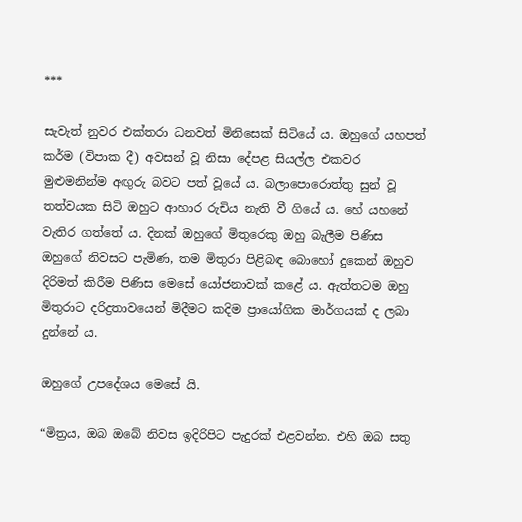***

සැවැත් නුවර එක්තරා ධනවත් මිනිසෙක් සිටියේ ය. ඔහුගේ යහපත් කර්ම (විපාක දී) අවසන් වූ නිසා දේපළ සියල්ල එකවර මුළුමනින්ම අඟුරු බවට පත් වූයේ ය. බලාපොරොත්තු සුන් වූ තත්වයක සිටි ඔහුට ආහාර රුචිය නැති වී ගියේ ය. හේ යහනේ වැතිර ගත්තේ ය. දිනක් ඔහුගේ මිතුරෙකු ඔහු බැලීම පිණිස ඔහුගේ නිවසට පැමිණ, තම මිතුරා පිළිබඳ බොහෝ දුකෙන් ඔහුව දිරිමත් කිරීම පිණිස මෙසේ යෝජනාවක් කළේ ය. ඇත්තටම ඔහු මිතුරාට දරිද්‍රතාවයෙන් මිදීමට කදිම ප්‍රායෝගික මාර්ගයක් ද ලබා දුන්නේ ය.

ඔහුගේ උපදේශය මෙසේ යි.

“මිත්‍රය, ඔබ ඔබේ නිවස ඉදිරිපිට පැදුරක් එළවන්න. එහි ඔබ සතු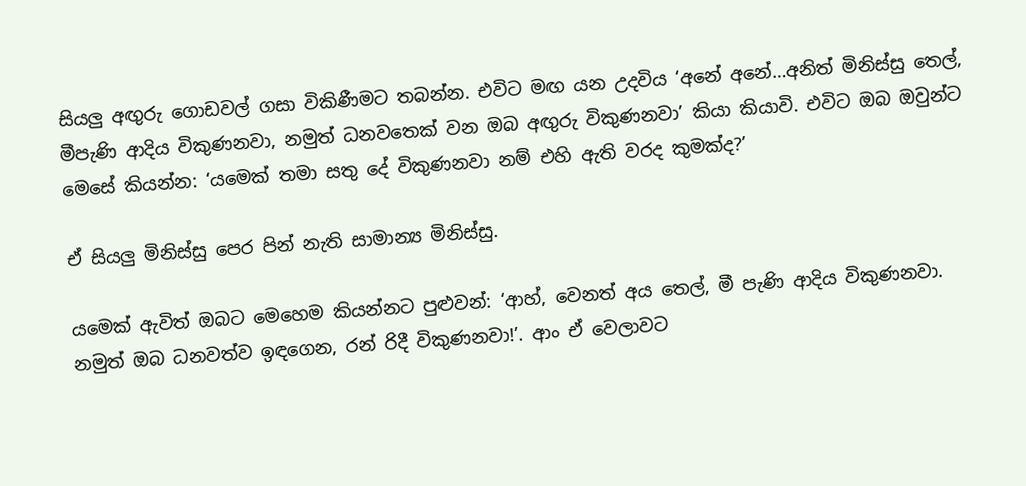සියලු අඟුරු ගොඩවල් ගසා විකිණීමට තබන්න. එවිට මඟ යන උදවිය ‘අනේ අනේ…අනිත් මිනිස්සු තෙල්, මීපැණි ආදිය විකුණනවා, නමුත් ධනවතෙක් වන ඔබ අඟුරු විකුණනවා’ කියා කියාවි. එවිට ඔබ ඔවුන්ට මෙසේ කියන්න: ‘යමෙක් තමා සතු දේ විකුණනවා නම් එහි ඇති වරද කුමක්ද?’

ඒ සියලු මිනිස්සු පෙර පින් නැති සාමාන්‍ය මිනිස්සු.

යමෙක් ඇවිත් ඔබට මෙහෙම කියන්නට පුළුවන්: ‘ආහ්, වෙනත් අය තෙල්, මී පැණි ආදිය විකුණනවා. නමුත් ඔබ ධනවත්ව ඉඳගෙන, රන් රිදී විකුණනවා!’. ආං ඒ වෙලාවට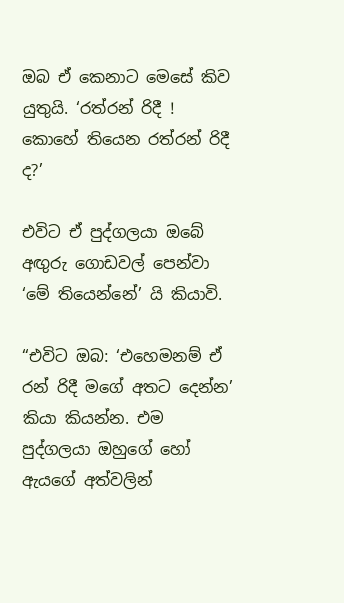ඔබ ඒ කෙනාට මෙසේ කිව යුතුයි. ‘රත්රන් රිදී ! කොහේ තියෙන රත්රන් රිදී ද?’

එවිට ඒ පුද්ගලයා ඔබේ අඟුරු ගොඩවල් පෙන්වා ‘මේ තියෙන්නේ’ යි කියාවි.

“එවිට ඔබ: ‘එහෙමනම් ඒ රන් රිදී මගේ අතට දෙන්න’ කියා කියන්න. එම පුද්ගලයා ඔහුගේ හෝ ඇයගේ අත්වලින්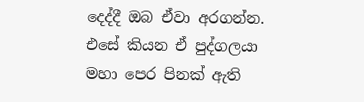දෙද්දී ඔබ ඒවා අරගන්න. එසේ කියන ඒ පුද්ගලයා මහා පෙර පිනක් ඇති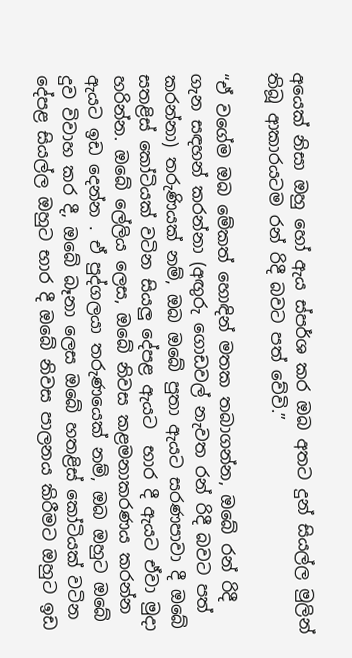අයෙක් නිසා ඔහු හෝ ඇය ස්පර්ශ කර ඔබ අතට දුන් සියල්ල මුලින් තිබූ ආකාරයටම රන් රිදී බවට පත් වේවි.”

“ඒ වගේම ඔබ මේකත් හොඳින් මතක තබාගන්න, ඔබේ රන් රිදී ගැන සඳහන් කරන්නා (අඟුරු ගොඩවල් නැවත රන් රිදී බවට පත් කරන්නා) තරුණියක් නම්, ඔබ ඔබේ පුතා ඇයට සරණපාවා දී ඔබේ සතළිස් කෝටියක් වටින සියලු දේපළ ඇයට  භාර දී ඇයට ඒවා මුදා හරින්න. ඔබේ ලේලිය ලෙස, ඔබේ නිවස කළමනාකරණය කරන්න ඇයට ඉඩ දෙන්න . ඒ පුද්ගලයා තරුණයෙක් නම්, ඔබ ඔහුට ඔබේ දුව විවාහ කර දී, ඔබේ බෑනා ලෙස ඔබේ හතළිස් කෝටියක් වටින දේපළ සියල්ල ඔහුට භාර දී ඔබේ නිවස පාලනය කිරීමට ඔහුට ඉඩ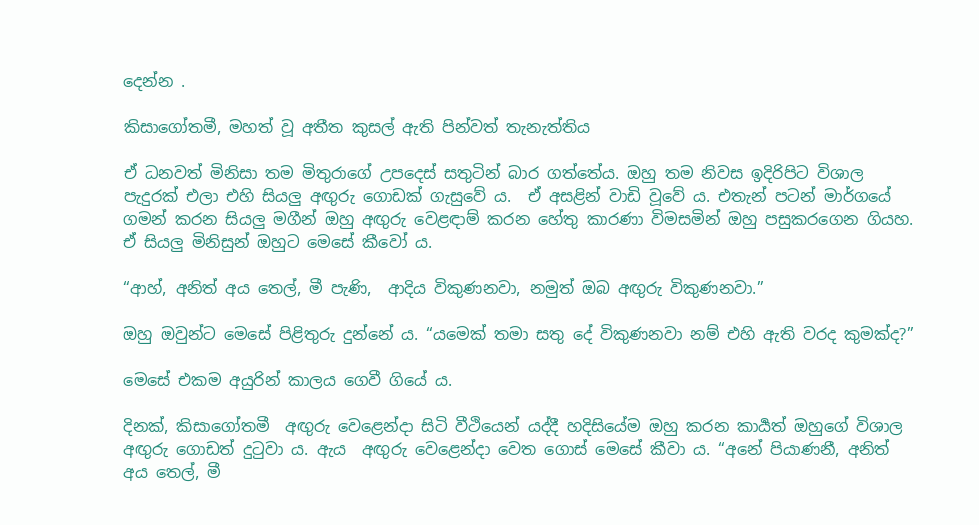දෙන්න .

කිසාගෝතමී, මහත් වූ අතීත කුසල් ඇති පින්වත් තැනැත්තිය

ඒ ධනවත් මිනිසා තම මිතුරාගේ උපදෙස් සතුටින් බාර ගත්තේය. ඔහු තම නිවස ඉදිරිපිට විශාල පැදුරක් එලා එහි සියලු අඟුරු ගොඩක් ගැසුවේ ය.  ඒ අසළින් වාඩි වූවේ ය. එතැන් පටන් මාර්ගයේ ගමන් කරන සියලු මගීන් ඔහු අඟුරු වෙළඳාම් කරන හේතු කාරණා විමසමින් ඔහු පසුකරගෙන ගියහ.  ඒ සියලු මිනිසුන් ඔහුට මෙසේ කීවෝ ය.

“ආහ්, අනිත් අය තෙල්, මී පැණි,  ආදිය විකුණනවා, නමුත් ඔබ අඟුරු විකුණනවා.”

ඔහු ඔවුන්ට මෙසේ පිළිතුරු දුන්නේ ය. “යමෙක් තමා සතු දේ විකුණනවා නම් එහි ඇති වරද කුමක්ද?”

මෙසේ එකම අයුරින් කාලය ගෙවී ගියේ ය.

දිනක්, කිසාගෝතමී  අඟුරු වෙළෙන්දා සිටි වීථියෙන් යද්දී හදිසියේම ඔහු කරන කාර්‍යත් ඔහුගේ විශාල අඟුරු ගොඩත් දුටුවා ය. ඇය  අඟුරු වෙළෙන්දා වෙත ගොස් මෙසේ කීවා ය. “අනේ පියාණනී, අනිත් අය තෙල්, මී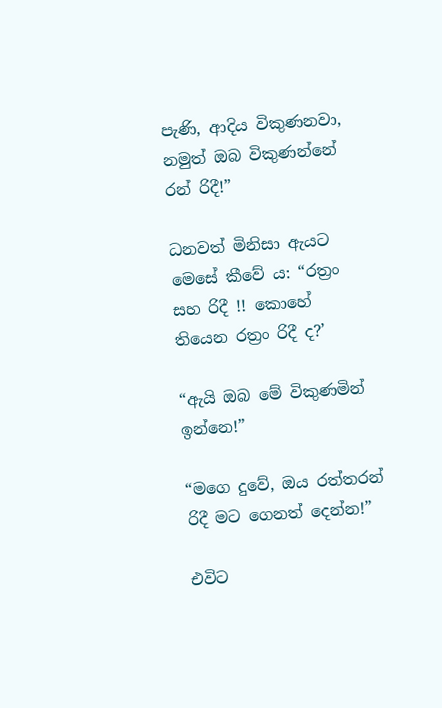පැණි, ආදිය විකුණනවා, නමුත් ඔබ විකුණන්නේ රන් රිදී!”

ධනවත් මිනිසා ඇයට මෙසේ කීවේ ය: “රත්‍රං සහ රිදී !! කොහේ තියෙන රත්‍රං රිදී ද?’

“ඇයි ඔබ මේ විකුණමින් ඉන්නෙ!”

“මගෙ දුවේ, ඔය රත්තරන් රිදී මට ගෙනත් දෙන්න!”

එවිට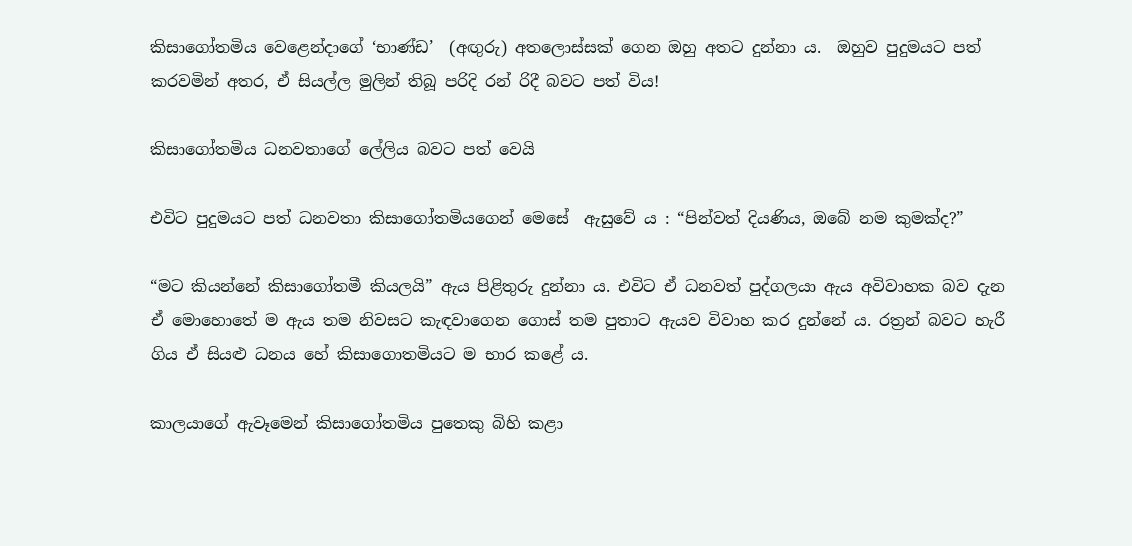කිසාගෝතමිය වෙළෙන්දාගේ ‘භාණ්ඩ’  (අඟුරු) අතලොස්සක් ගෙන ඔහු අතට දුන්නා ය.  ඔහුව පුදුමයට පත් කරවමින් අතර, ඒ සියල්ල මුලින් තිබූ පරිදි රන් රිදී බවට පත් විය!

කිසාගෝතමිය ධනවතාගේ ලේලිය බවට පත් වෙයි

එවිට පුදුමයට පත් ධනවතා කිසාගෝතමියගෙන් මෙසේ  ඇසුවේ ය : “පින්වත් දියණිය, ඔබේ නම කුමක්ද?”

“මට කියන්නේ කිසාගෝතමී කියලයි” ඇය පිළිතුරු දුන්නා ය. එවිට ඒ ධනවත් පුද්ගලයා ඇය අවිවාහක බව දැන ඒ මොහොතේ ම ඇය තම නිවසට කැඳවාගෙන ගොස් තම පුතාට ඇයව විවාහ කර දුන්නේ ය. රත්‍රන් බවට හැරී ගිය ඒ සියළු ධනය හේ කිසාගොතමියට ම භාර කළේ ය.

කාලයාගේ ඇවෑමෙන් කිසාගෝතමිය පුතෙකු බිහි කළා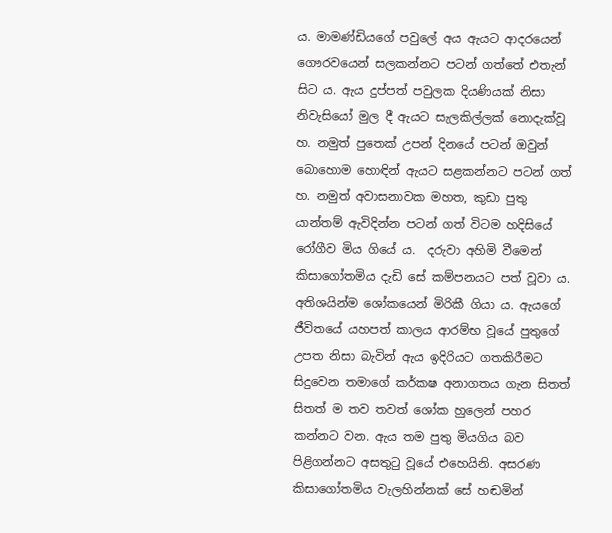ය. මාමණ්ඩියගේ පවුලේ අය ඇයට ආදරයෙන් ගෞරවයෙන් සලකන්නට පටන් ගත්තේ එතැන් සිට ය. ඇය දුප්පත් පවුලක දියණියක් නිසා නිවැසියෝ මුල දී ඇයට සැලකිල්ලක් නොදැක්වූ හ. නමුත් පුතෙක් උපන් දිනයේ පටන් ඔවුන් බොහොම හොඳින් ඇයට සළකන්නට පටන් ගත් හ. නමුත් අවාසනාවක මහත, කුඩා පුතු යාන්තම් ඇවිදින්න පටන් ගත් විටම හදිසියේ රෝගීව මිය ගියේ ය.  දරුවා අහිමි වීමෙන් කිසාගෝතමිය දැඩි සේ කම්පනයට පත් වූවා ය. අතිශයින්ම ශෝකයෙන් මිරිකී ගියා ය. ඇයගේ ජීවිතයේ යහපත් කාලය ආරම්භ වූයේ පුතුගේ උපත නිසා බැවින් ඇය ඉදිරියට ගතකිරීමට සිදුවෙන තමාගේ කර්කෂ අනාගතය ගැන සිතත් සිතත් ම තව තවත් ශෝක හුලෙන් පහර කන්නට වන. ඇය තම පුතු මියගිය බව පිළිගන්නට අසතුටු වූයේ එහෙයිනි. අසරණ කිසාගෝතමිය වැලහින්නක් සේ හඬමින්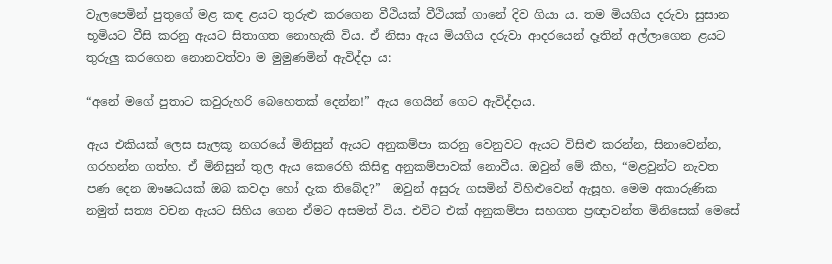වැලපෙමින් පුතුගේ මළ කඳ ළයට තුරුළු කරගෙන වීථියක් වීථියක් ගානේ දිව ගියා ය. තම මියගිය දරුවා සුසාන භූමියට වීසි කරනු ඇයට සිතාගත නොහැකි විය. ඒ නිසා ඇය මියගිය දරුවා ආදරයෙන් දෑතින් අල්ලාගෙන ළයට තුරුලු කරගෙන නොනවත්වා ම මුමුණමින් ඇවිද්දා ය:

“අනේ මගේ පුතාට කවුරුහරි බෙහෙතක් දෙන්න!” ඇය ගෙයින් ගෙට ඇවිද්දාය.

ඇය එකියක් ලෙස සැලකූ නගරයේ මිනිසුන් ඇයට අනුකම්පා කරනු වෙනුවට ඇයට විසිළු කරන්න, සිනාවෙන්න, ගරහන්න ගත්හ. ඒ මිනිසුන් තුල ඇය කෙරෙහි කිසිඳු අනුකම්පාවක් නොවීය. ඔවුන් මේ කීහ, “මළවුන්ට නැවත පණ දෙන ඖෂධයක් ඔබ කවදා හෝ දැක තිබේද?”  ඔවුන් අසුරු ගසමින් විහිළුවෙන් ඇසූහ. මෙම අකාරුණික නමුත් සත්‍ය වචන ඇයට සිහිය ගෙන ඒමට අසමත් විය. එවිට එක් අනුකම්පා සහගත ප්‍රඥාවන්ත මිනිසෙක් මෙසේ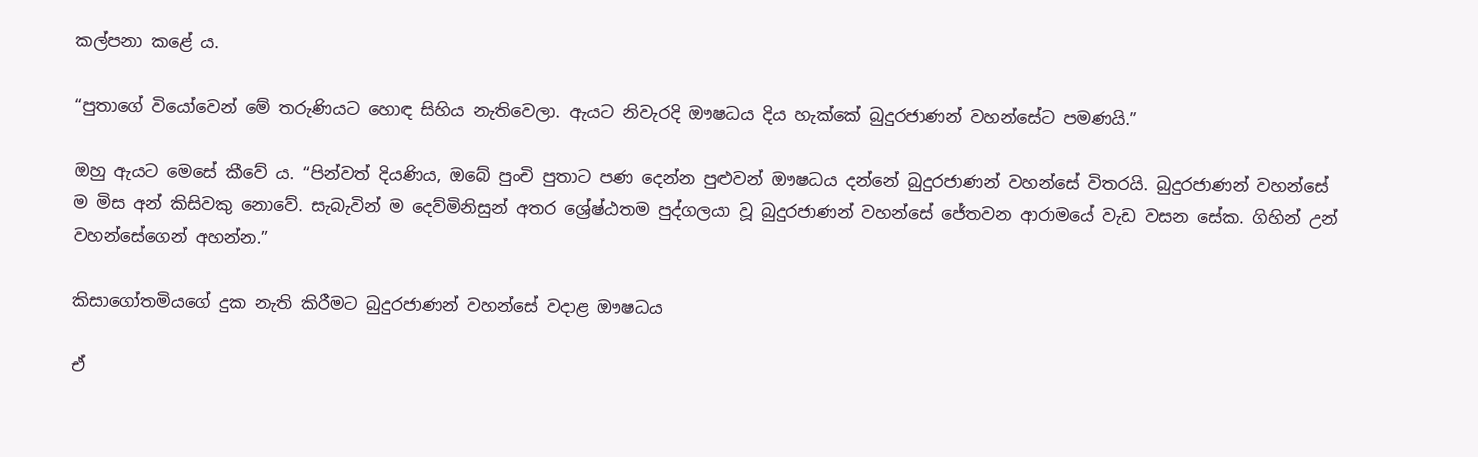කල්පනා කළේ ය.

“පුතාගේ වියෝවෙන් මේ තරුණියට හොඳ සිහිය නැතිවෙලා. ඇයට නිවැරදි ඖෂධය දිය හැක්කේ බුදුරජාණන් වහන්සේට පමණයි.”

ඔහු ඇයට මෙසේ කීවේ ය. “පින්වත් දියණිය, ඔබේ පුංචි පුතාට පණ දෙන්න පුළුවන් ඖෂධය දන්නේ බුදුරජාණන් වහන්සේ විතරයි. බුදුරජාණන් වහන්සේ  ම මිස අන් කිසිවකු නොවේ. සැබැවින් ම දෙව්මිනිසුන් අතර ශ්‍රේෂ්ඨතම පුද්ගලයා වූ බුදුරජාණන් වහන්සේ ජේතවන ආරාමයේ වැඩ වසන සේක. ගිහින් උන් වහන්සේගෙන් අහන්න.”

කිසාගෝතමියගේ දුක නැති කිරීමට බුදුරජාණන් වහන්සේ වදාළ ඖෂධය

ඒ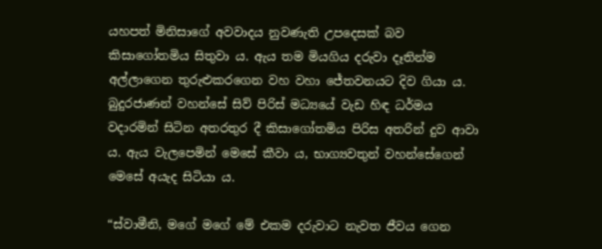යහපත් මිනිසාගේ අවවාදය නුවණැති උපදෙසක් බව කිසාගෝතමිය සිතුවා ය. ඇය තම මියගිය දරුවා දෑතින්ම අල්ලාගෙන තුරුළුකරගෙන වහ වහා ජේතවනයට දිව ගියා ය. බුදුරජාණන් වහන්සේ සිව් පිරිස් මධ්‍යයේ වැඩ හිඳ ධර්මය වදාරමින් සිටින අතරතුර දී කිසාගෝතමිය පිරිස අතරින් දුව ආවා ය. ඇය වැලපෙමින් මෙසේ කීවා ය, භාග්‍යවතුන් වහන්සේගෙන් මෙසේ අයැද සිටියා ය.

“ස්වාමීනි, මගේ මගේ මේ එකම දරුවාට නැවත ජීවය ගෙන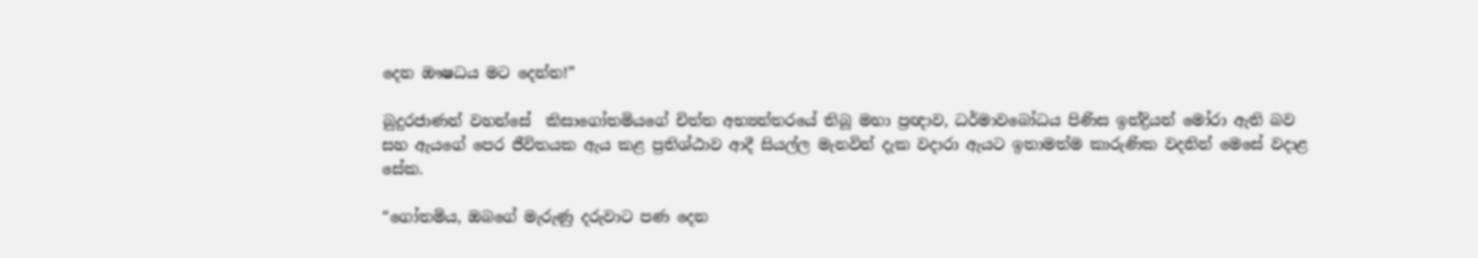දෙන ඖෂධය මට දෙන්න!”

බුදුරජාණන් වහන්සේ  කිසාගෝතමියගේ චිත්ත අභ්‍යන්තරයේ තිබූ මහා ප්‍රඥාව, ධර්මාවබෝධය පිණිස ඉන්ද්‍රියන් මෝරා ඇති බව සහ ඇයගේ පෙර ජීවිතයක ඇය කළ ප්‍රතිශ්ඨාව ආදී සියල්ල මැනවින් දැක වදාරා ඇයට ඉතාමත්ම කාරුණික වදනින් මෙසේ වදාළ සේක.

“ගෝතමිය, ඔබගේ මැරුණු දරුවාට පණ දෙන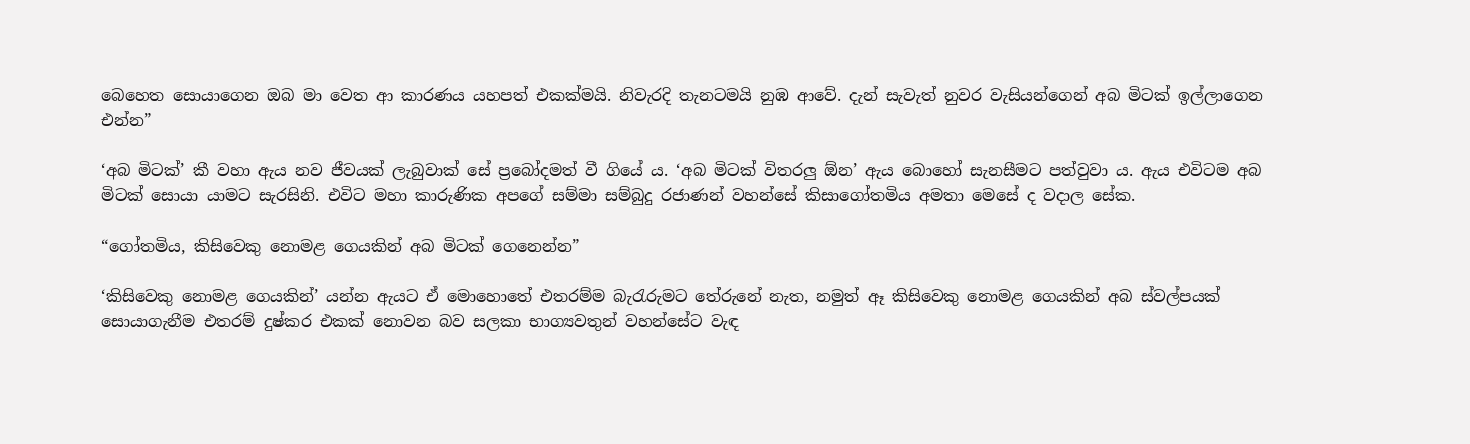බෙහෙත සොයාගෙන ඔබ මා වෙත ආ කාරණය යහපත් එකක්මයි. නිවැරදි තැනටමයි නුඹ ආවේ. දැන් සැවැත් නුවර වැසියන්ගෙන් අබ මිටක් ඉල්ලාගෙන එන්න”

‘අබ මිටක්’ කී වහා ඇය නව ජීවයක් ලැබුවාක් සේ ප්‍රබෝදමත් වී ගියේ ය. ‘අබ මිටක් විතරලු ඕන’ ඇය බොහෝ සැනසීමට පත්වුවා ය. ඇය එවිටම අබ මිටක් සොයා යාමට සැරසිනි. එවිට මහා කාරුණික අපගේ සම්මා සම්බුදු රජාණන් වහන්සේ කිසාගෝතමිය අමතා මෙසේ ද වදාල සේක.

“ගෝතමිය, කිසිවෙකු නොමළ ගෙයකින් අබ මිටක් ගෙනෙන්න”

‘කිසිවෙකු නොමළ ගෙයකින්’ යන්න ඇයට ඒ මොහොතේ එතරම්ම බැරැරුමට තේරුනේ නැත, නමුත් ඈ කිසිවෙකු නොමළ ගෙයකින් අබ ස්වල්පයක් සොයාගැනීම එතරම් දුෂ්කර එකක් නොවන බව සලකා භාග්‍යවතුන් වහන්සේට වැඳ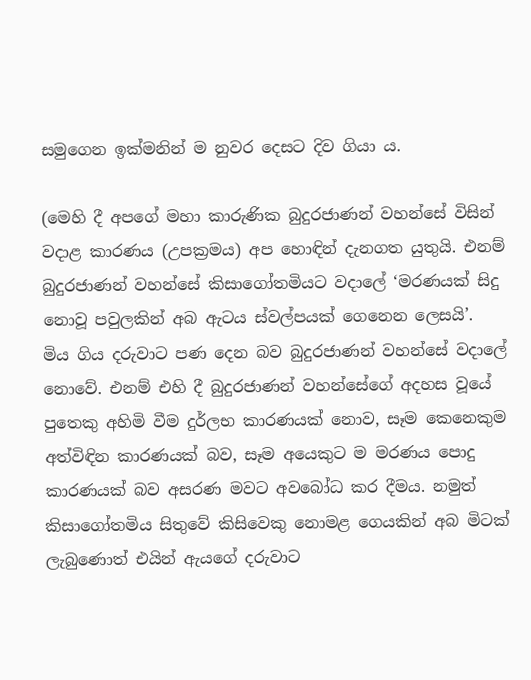සමුගෙන ඉක්මනින් ම නුවර දෙසට දිව ගියා ය.

(මෙහි දී අපගේ මහා කාරුණික බුදුරජාණන් වහන්සේ විසින් වදාළ කාරණය (උපක්‍රමය) අප හොඳින් දැනගත යුතුයි. එනම්  බුදුරජාණන් වහන්සේ කිසාගෝතමියට වදාලේ ‘මරණයක් සිදු නොවූ පවුලකින් අබ ඇටය ස්වල්පයක් ගෙනෙන ලෙසයි’.  මිය ගිය දරුවාට පණ දෙන බව බුදුරජාණන් වහන්සේ වදාලේ නොවේ. එනම් එහි දී බුදුරජාණන් වහන්සේගේ අදහස වූයේ පුතෙකු අහිමි වීම දුර්ලභ කාරණයක් නොව, සෑම කෙනෙකුම අත්විඳින කාරණයක් බව, සෑම අයෙකුට ම මරණය පොදු කාරණයක් බව අසරණ මවට අවබෝධ කර දීමය. නමුත් කිසාගෝතමිය සිතුවේ කිසිවෙකු නොමළ ගෙයකින් අබ මිටක් ලැබුණොත් එයින් ඇයගේ දරුවාට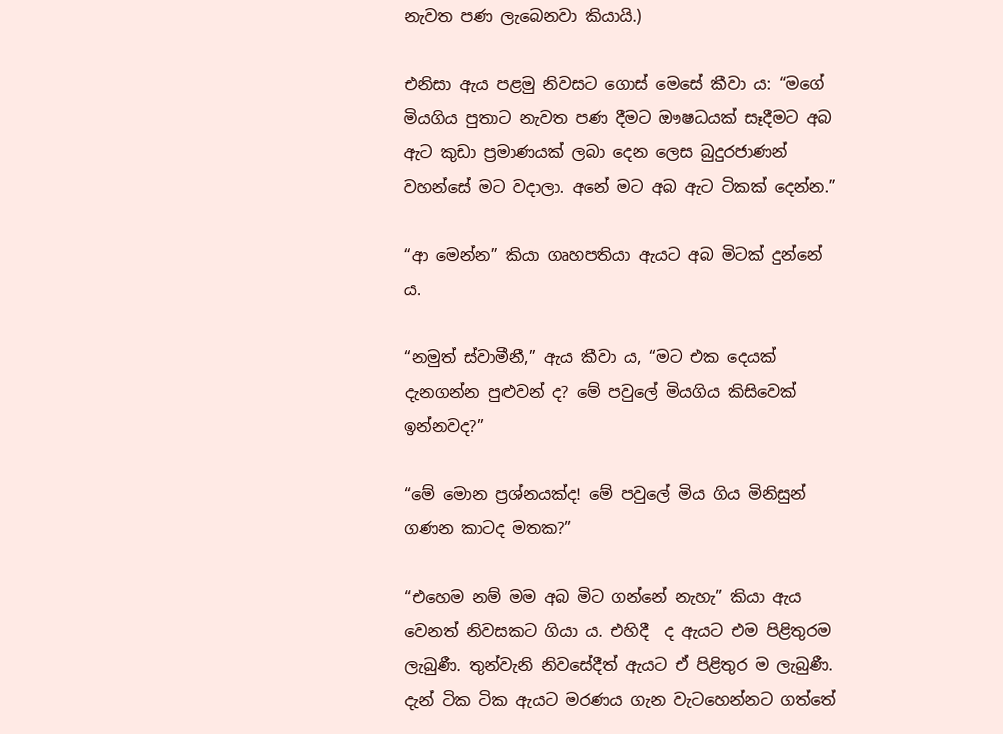නැවත පණ ලැබෙනවා කියායි.)

එනිසා ඇය පළමු නිවසට ගොස් මෙසේ කීවා ය: “මගේ මියගිය පුතාට නැවත පණ දීමට ඖෂධයක් සෑදීමට අබ ඇට කුඩා ප්‍රමාණයක් ලබා දෙන ලෙස බුදුරජාණන් වහන්සේ මට වදාලා. අනේ මට අබ ඇට ටිකක් දෙන්න.”

“ආ මෙන්න” කියා ගෘහපතියා ඇයට අබ මිටක් දුන්නේ ය.

“නමුත් ස්වාමීනී,” ඇය කීවා ය, “මට එක දෙයක් දැනගන්න පුළුවන් ද? මේ පවුලේ මියගිය කිසිවෙක් ඉන්නවද?”

“මේ මොන ප්‍රශ්නයක්ද! මේ පවුලේ මිය ගිය මිනිසුන් ගණන කාටද මතක?”

“එහෙම නම් මම අබ මිට ගන්නේ නැහැ” කියා ඇය වෙනත් නිවසකට ගියා ය. එහිදී  ද ඇයට එම පිළිතුරම ලැබුණී. තුන්වැනි නිවසේදීත් ඇයට ඒ පිළිතුර ම ලැබුණී. දැන් ටික ටික ඇයට මරණය ගැන වැටහෙන්නට ගත්තේ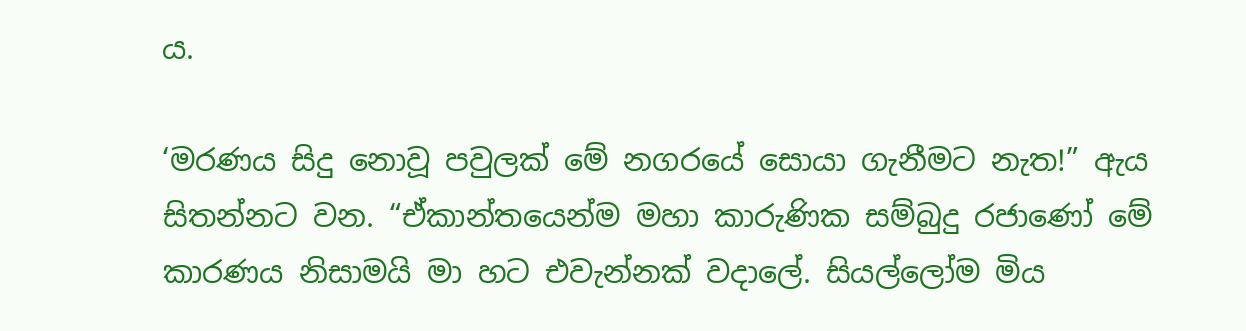ය.

‘මරණය සිදු නොවූ පවුලක් මේ නගරයේ සොයා ගැනීමට නැත!” ඇය සිතන්නට වන. “ඒකාන්තයෙන්ම මහා කාරුණික සම්බුදු රජාණෝ මේ කාරණය නිසාමයි මා හට එවැන්නක් වදාලේ. සියල්ලෝම මිය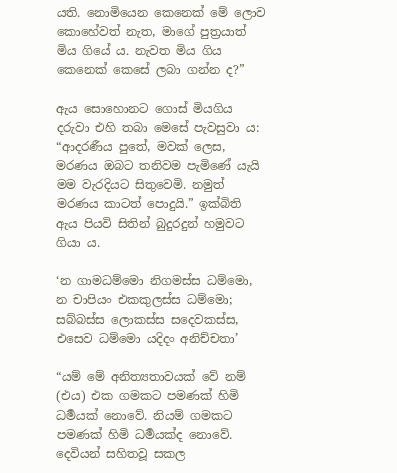යති. නොමියෙන කෙනෙක් මේ ලොව කොහේවත් නැත, මාගේ පුත්‍රයාත් මිය ගියේ ය. නැවත මිය ගිය කෙනෙක් කෙසේ ලබා ගන්න ද?”

ඇය සොහොනට ගොස් මියගිය දරුවා එහි තබා මෙසේ පැවසුවා ය: “ආදරණීය පුතේ, මවක් ලෙස, මරණය ඔබට තනිවම පැමිණේ යැයි මම වැරදියට සිතුවෙමි. නමුත් මරණය කාටත් පොදුයි.” ඉක්බිති ඇය පියවි සිතින් බුදුරදුන් හමුවට ගියා ය.

‘න ගාමධම්මො නිගමස්ස ධම්මො,
න චාපියං එකකුලස්ස ධම්මො;
සබ්බස්ස ලොකස්ස සදෙවකස්ස,
එසෙව ධම්මො යදිදං අනිච්චතා’

“යම් මේ අනිත්‍යතාවයක් වේ නම් (එය) එක ගමකට පමණක් හිමි ධර්‍මයක් නොවේ. නියම් ගමකට පමණක් හිමි ධර්‍මයක්ද නොවේ. දෙවියන් සහිතවූ සකල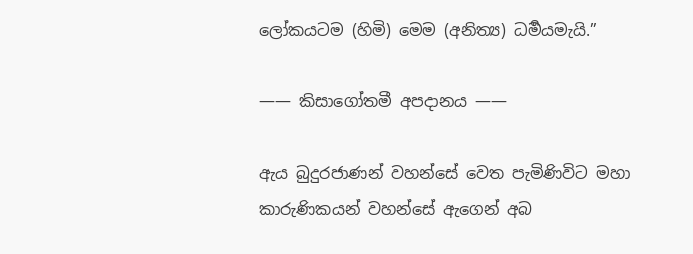ලෝකයටම (හිමි) මෙම (අනිත්‍ය) ධර්‍මයමැයි.”

—— කිසාගෝතමී අපදානය ——

ඇය බුදුරජාණන් වහන්සේ වෙත පැමිණිවිට මහා කාරුණිකයන් වහන්සේ ඇගෙන් අබ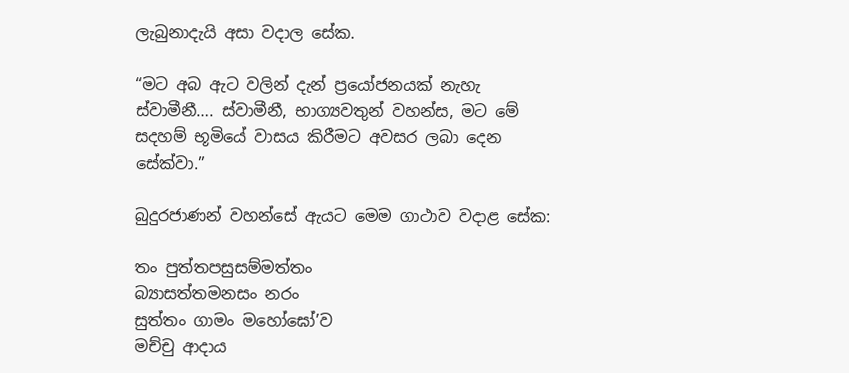ලැබුනාදැයි අසා වදාල සේක.

“මට අබ ඇට වලින් දැන් ප්‍රයෝජනයක් නැහැ ස්වාමීනී…. ස්වාමීනී, භාග්‍යවතුන් වහන්ස, මට මේ සදහම් භූමියේ වාසය කිරීමට අවසර ලබා දෙන සේක්වා.”

බුදුරජාණන් වහන්සේ ඇයට මෙම ගාථාව වදාළ සේක:

තං පුත්තපසුසම්මත්තං
බ්‍යාසත්තමනසං නරං
සුත්තං ගාමං මහෝඝෝ’ව
මච්චු ආදාය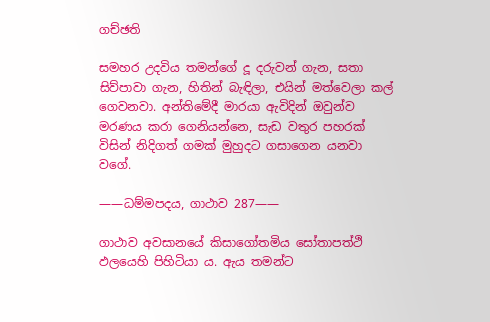ගච්ඡති

සමහර උදවිය තමන්ගේ දූ දරුවන් ගැන, සතා සිව්පාවා ගැන, හිතින් බැඳිලා, එයින් මත්වෙලා කල් ගෙවනවා. අන්තිමේදී මාරයා ඇවිදින් ඔවුන්ව මරණය කරා ගෙනියන්නෙ, සැඩ වතුර පහරක් විසින් නිදිගත් ගමක් මුහුදට ගසාගෙන යනවා වගේ.

——ධම්මපදය, ගාථාව 287——

ගාථාව අවසානයේ කිසාගෝතමිය සෝතාපත්ථි ඵලයෙහි පිහිටියා ය. ඇය තමන්ට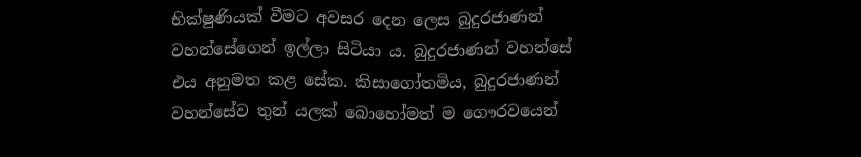භික්ෂුණියක් වීමට අවසර දෙන ලෙස බුදුරජාණන් වහන්සේගෙන් ඉල්ලා සිටියා ය. බුදුරජාණන් වහන්සේ එය අනුමත කළ සේක. කිසාගෝතමිය, බුදුරජාණන් වහන්සේව තුන් යලක් බොහෝමත් ම ගෞරවයෙන්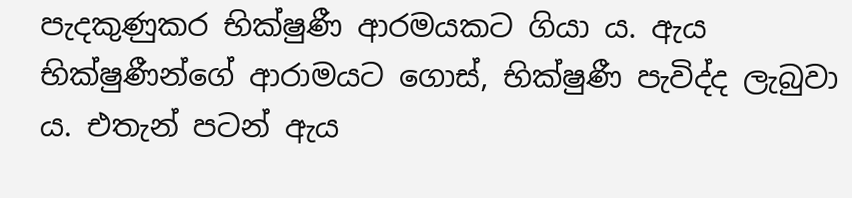පැදකුණුකර භික්ෂුණී ආරමයකට ගියා ය. ඇය භික්ෂුණීන්ගේ ආරාමයට ගොස්, භික්ෂුණී පැවිද්ද ලැබුවා ය. එතැන් පටන් ඇය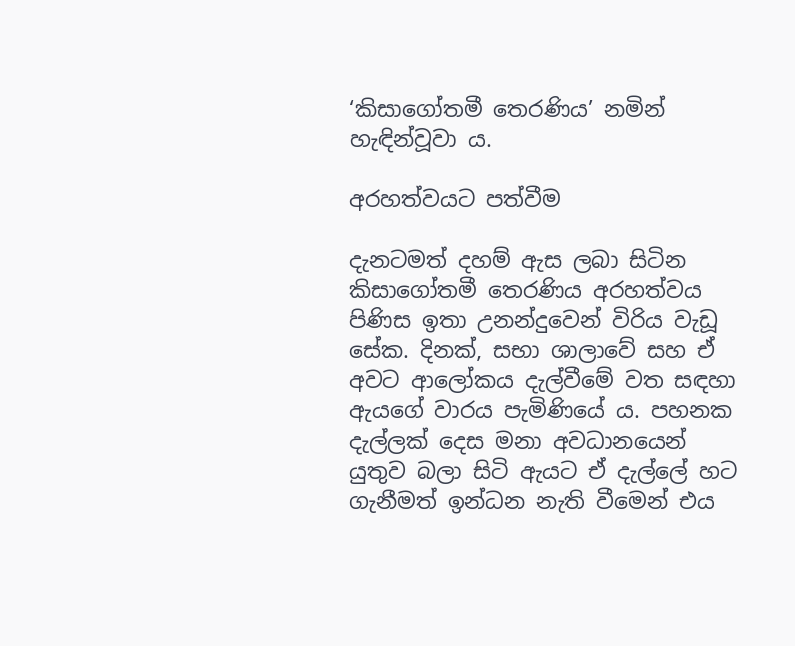‘කිසාගෝතමී තෙරණිය’ නමින් හැඳින්වූවා ය.

අරහත්වයට පත්වීම

දැනටමත් දහම් ඇස ලබා සිටින කිසාගෝතමී තෙරණිය අරහත්වය පිණිස ඉතා උනන්දුවෙන් විරිය වැඩූ සේක. දිනක්, සභා ශාලාවේ සහ ඒ අවට ආලෝකය දැල්වීමේ වත සඳහා ඇයගේ වාරය පැමිණියේ ය. පහනක දැල්ලක් දෙස මනා අවධානයෙන් යුතුව බලා සිටි ඇයට ඒ දැල්ලේ හට ගැනීමත් ඉන්ධන නැති වීමෙන් එය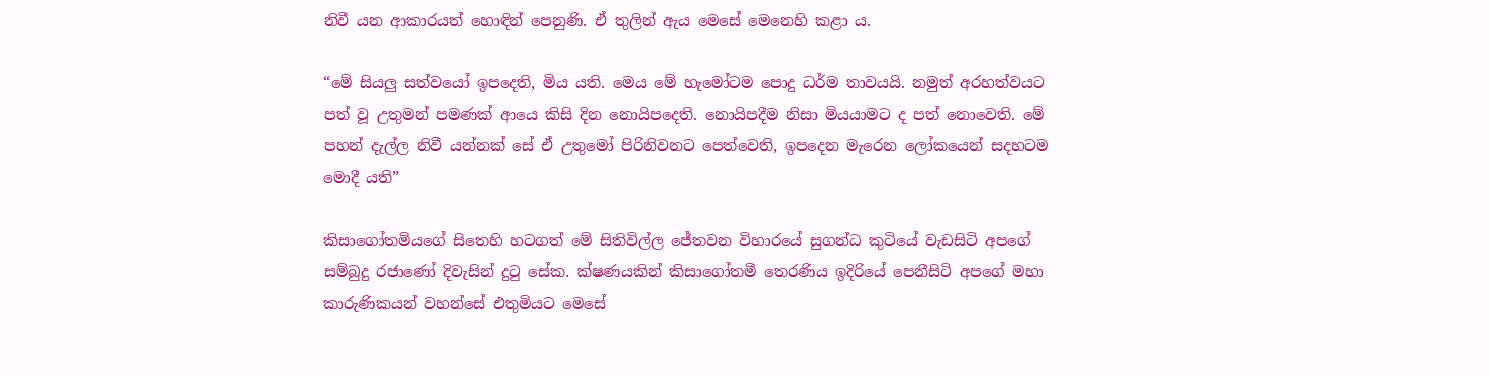නිවී යන ආකාරයත් හොඳින් පෙනුණි. ඒ තුලින් ඇය මෙසේ මෙනෙහි කළා ය.

“මේ සියලු සත්වයෝ ඉපදෙති, මිය යති. මෙය මේ හැමෝටම පොදු ධර්ම තාවයයි. නමුත් අරහත්වයට පත් වූ උතුමන් පමණක් ආයෙ කිසි දින නොයිපදෙති. නොයිපදීම නිසා මියයාමට ද පත් නොවෙති. මේ පහන් දැල්ල නිවී යන්නක් සේ ඒ උතුමෝ පිරිනිවනට පෙත්වෙති, ඉපදෙන මැරෙන ලෝකයෙන් සදහටම මොදී යති”

කිසාගෝතමියගේ සිතෙහි හටගත් මේ සිතිවිල්ල ජේතවන විහාරයේ සුගන්ධ කුටියේ වැඩසිටි අපගේ සම්බුදු රජාණෝ දිවැසින් දුටු සේක. ක්ෂණයකින් කිසාගෝතමී තෙරණිය ඉදිරියේ පෙනීසිටි අපගේ මහා කාරුණිකයන් වහන්සේ එතුමියට මෙසේ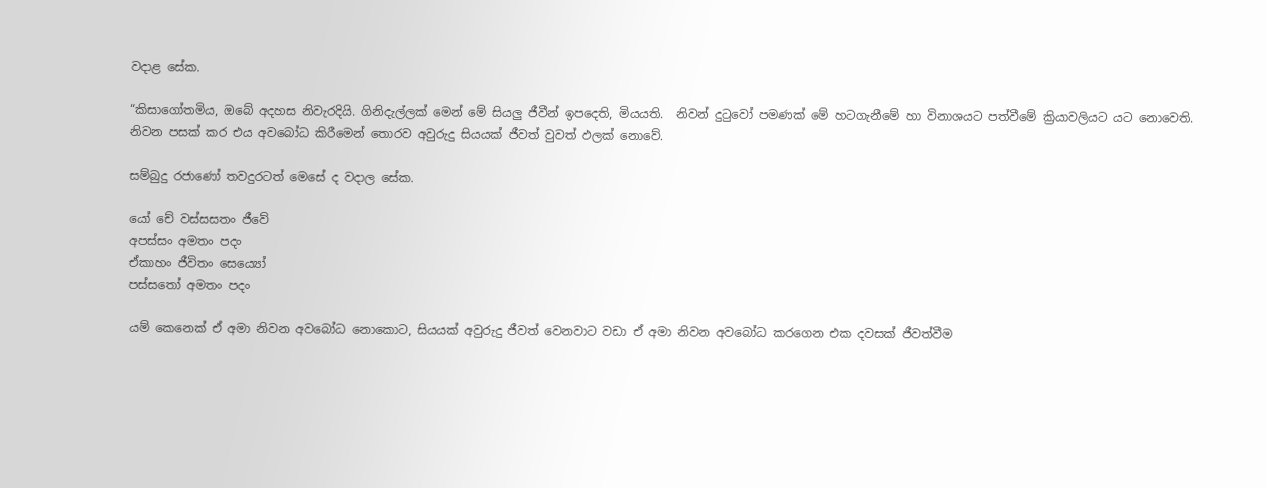වදාළ සේක.

“කිසාගෝතමිය, ඔබේ අදහස නිවැරදියි. ගිනිදැල්ලක් මෙන් මේ සියලු ජීවීන් ඉපදෙති, මියයති.  නිවන් දුටුවෝ පමණක් මේ හටගැනීමේ හා විනාශයට පත්වීමේ ක්‍රියාවලියට යට නොවෙති. නිවන පසක් කර එය අවබෝධ කිරීමෙන් තොරව අවුරුදු සියයක් ජීවත් වුවත් ඵලක් නොවේ.

සම්බුදු රජාණෝ තවදුරටත් මෙසේ ද වදාල සේක.

යෝ චේ වස්සසතං ජීවේ
අපස්සං අමතං පදං
ඒකාහං ජීවිතං සෙය්‍යෝ
පස්සතෝ අමතං පදං

යම් කෙනෙක් ඒ අමා නිවන අවබෝධ නොකොට, සියයක් අවුරුදු ජීවත් වෙනවාට වඩා ඒ අමා නිවන අවබෝධ කරගෙන එක දවසක් ජීවත්වීම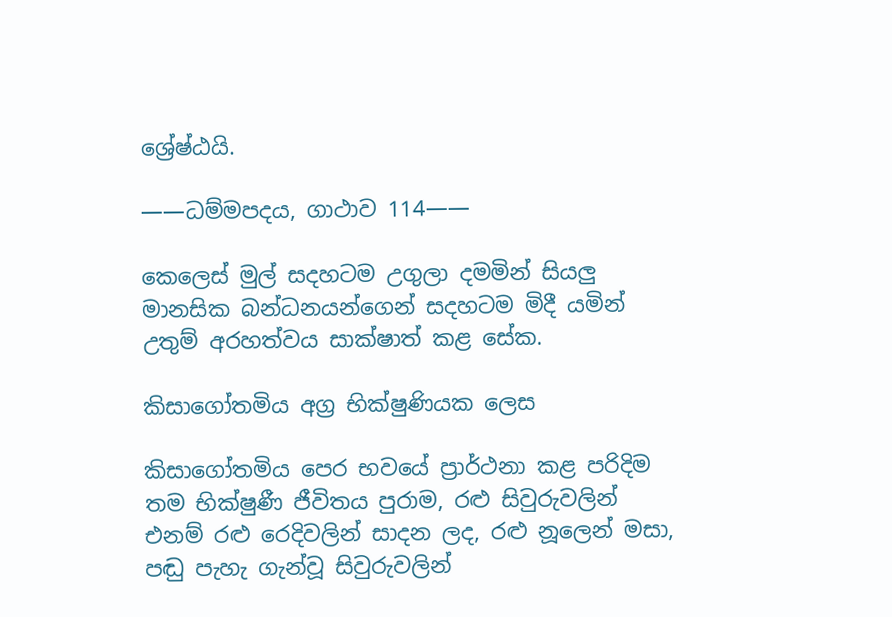ශ්‍රේෂ්ඨයි.

——ධම්මපදය, ගාථාව 114——

කෙලෙස් මුල් සදහටම උගුලා දමමින් සියලු මානසික බන්ධනයන්ගෙන් සදහටම මිදී යමින් උතුම් අරහත්වය සාක්ෂාත් කළ සේක.

කිසාගෝතමිය අග්‍ර භික්ෂුණියක ලෙස

කිසාගෝතමිය පෙර භවයේ ප්‍රාර්ථනා කළ පරිදිම තම භික්ෂුණී ජීවිතය පුරාම, රළු සිවුරුවලින් එනම් රළු රෙදිවලින් සාදන ලද, රළු නූලෙන් මසා, පඬු පැහැ ගැන්වූ සිවුරුවලින්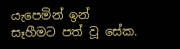යැපෙමින් ඉන්  සෑහීමට පත් වූ සේක.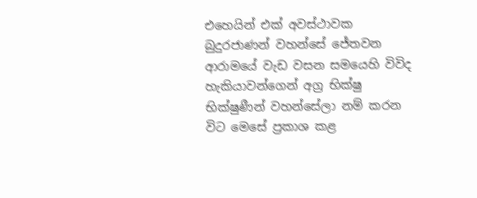එහෙයින් එක් අවස්ථාවක බුදුරජාණන් වහන්සේ ජේතවන ආරාමයේ වැඩ වසන සමයෙහි විවිද හැකියාවන්ගෙන් අග්‍ර භික්ෂු භික්ෂුණීන් වහන්සේලා නම් කරන විට මෙසේ ප්‍රකාශ කළ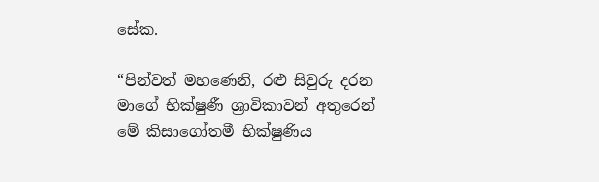සේක.

“පින්වත් මහණෙනි, රළු සිවුරු දරන මාගේ භික්ෂුණී ශ්‍රාවිකාවන් අතුරෙන් මේ කිසාගෝතමී භික්ෂුණිය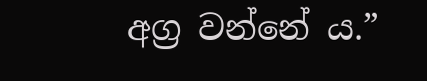අග්‍ර වන්නේ ය.”